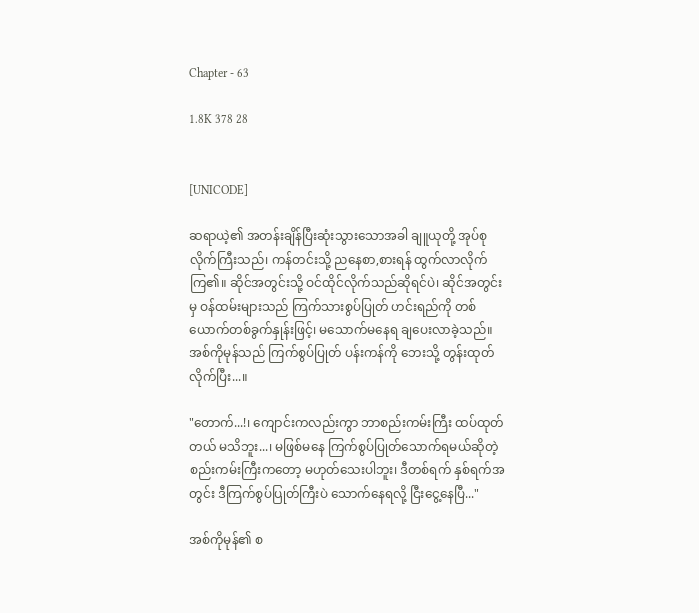Chapter - 63

1.8K 378 28


[UNICODE]

ဆရာယဲ့၏ အတန်းချိန်ပြီးဆုံးသွားသောအခါ ချူယုတို့ အုပ်စုလိုက်ကြီးသည်၊ ကန်တင်းသို့ ညနေစာ,စားရန် ထွက်လာလိုက်ကြ၏။ ဆိုင်အတွင်းသို့ ဝင်ထိုင်လိုက်သည်ဆိုရင်ပဲ၊ ဆိုင်အတွင်းမှ ဝန်ထမ်းများသည် ကြက်သားစွပ်ပြုတ် ဟင်းရည်ကို တစ်ယောက်တစ်ခွက်နှုန်းဖြင့်၊ မသောက်မနေရ ချပေးလာခဲ့သည်။ အစ်ကိုမုန်သည် ကြက်စွပ်ပြုတ် ပန်းကန်ကို ဘေးသို့ တွန်းထုတ်လိုက်ပြီး...။

"တောက်...!၊ ကျောင်းကလည်းကွာ ဘာစည်းကမ်းကြီး ထပ်ထုတ်တယ် မသိဘူး...၊ မဖြစ်မနေ ကြက်စွပ်ပြုတ်သောက်ရမယ်ဆိုတဲ့ စည်းကမ်းကြီးကတော့ မဟုတ်သေးပါဘူး၊ ဒီတစ်ရက် နှစ်ရက်အတွင်း ဒီကြက်စွပ်ပြုတ်ကြီးပဲ သောက်နေရလို့ ငြီးငွေ့နေပြီ..."

အစ်ကိုမုန်၏ စ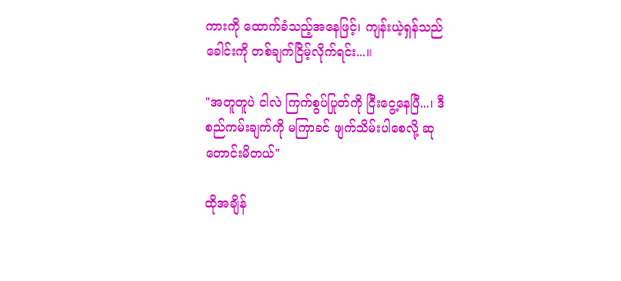ကားကို ထောက်ခံသည့်အနေဖြင့်၊ ကျန်းယဲ့ရှန်သည် ခေါင်းကို တစ်ချက်ငြိမ့်လိုက်ရင်း...။

"အတူတူပဲ ငါလဲ ကြက်စွပ်ပြုတ်ကို ငြီးငွေ့နေပြီ...၊ ဒီစည်ကမ်းချက်ကို မကြာခင် ဖျက်သိမ်းပါစေလို့ ဆုတောင်းမိတယ်"

ထိုအချိန်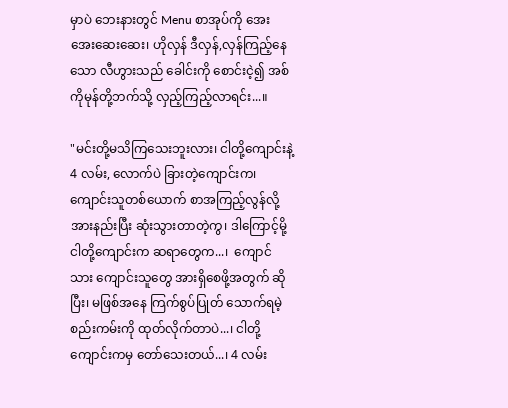မှာပဲ ဘေးနားတွင် Menu စာအုပ်ကို အေးအေးဆေးဆေး၊ ဟိုလှန် ဒီလှန်,လှန်ကြည့်နေသော လီဟွားသည် ခေါင်းကို စောင်းငဲ့၍ အစ်ကိုမုန်တို့ဘက်သို့ လှည့်ကြည့်လာရင်း...။

"မင်းတို့မသိကြသေးဘူးလား၊ ငါတို့ကျောင်းနဲ့ 4 လမ်း, လောက်ပဲ ခြားတဲ့ကျောင်းက၊ ကျောင်းသူတစ်ယောက် စာအကြည့်လွန်လို့ အားနည်းပြီး ဆုံးသွားတာတဲ့ကွ၊ ဒါကြောင့်မို့ ငါတို့ကျောင်းက ဆရာတွေက...၊  ကျောင်သား ကျောင်းသူတွေ အားရှိစေဖို့အတွက် ဆိုပြီး၊ မဖြစ်အနေ ကြက်စွပ်ပြုတ် သောက်ရမဲ့ စည်းကမ်းကို ထုတ်လိုက်တာပဲ...၊ ငါတို့ ကျောင်းကမှ တော်သေးတယ်...၊ 4 လမ်း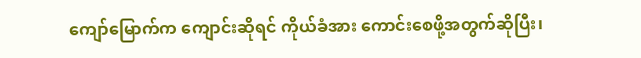ကျော်မြောက်က ကျောင်းဆိုရင် ကိုယ်ခံအား ကောင်းစေဖို့အတွက်ဆိုပြီး၊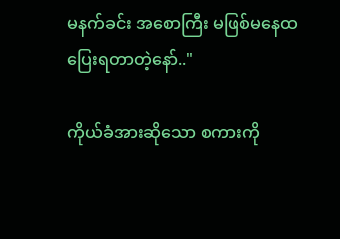မနက်ခင်း အစောကြီး မဖြစ်မနေထပြေးရတာတဲ့နော်.."

ကိုယ်ခံအားဆိုသော စကားကို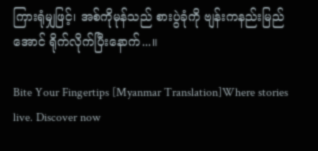ကြားရုံမျှဖြင့်၊ အစ်ကိုမုန်သည် စားပွဲခုံကို ဗျန်းကနည်းမြည်အောင် ရိုက်လိုက်ပြီးနောက်...။

Bite Your Fingertips [Myanmar Translation]Where stories live. Discover now